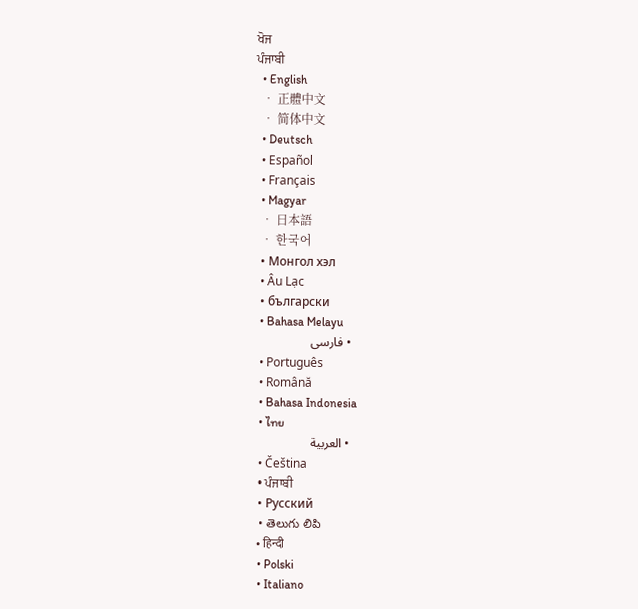ਖੋਜ
ਪੰਜਾਬੀ
  • English
  • 正體中文
  • 简体中文
  • Deutsch
  • Español
  • Français
  • Magyar
  • 日本語
  • 한국어
  • Монгол хэл
  • Âu Lạc
  • български
  • Bahasa Melayu
  • فارسی
  • Português
  • Română
  • Bahasa Indonesia
  • ไทย
  • العربية
  • Čeština
  • ਪੰਜਾਬੀ
  • Русский
  • తెలుగు లిపి
  • हिन्दी
  • Polski
  • Italiano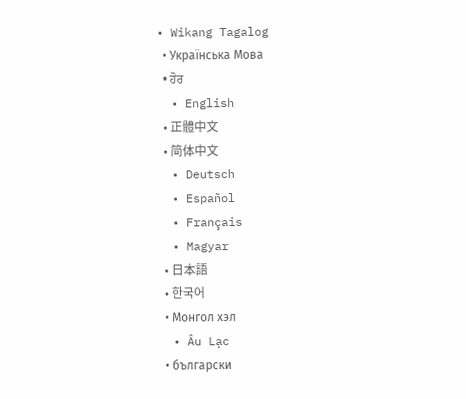• Wikang Tagalog
  • Українська Мова
  • ਹੋਰ
  • English
  • 正體中文
  • 简体中文
  • Deutsch
  • Español
  • Français
  • Magyar
  • 日本語
  • 한국어
  • Монгол хэл
  • Âu Lạc
  • български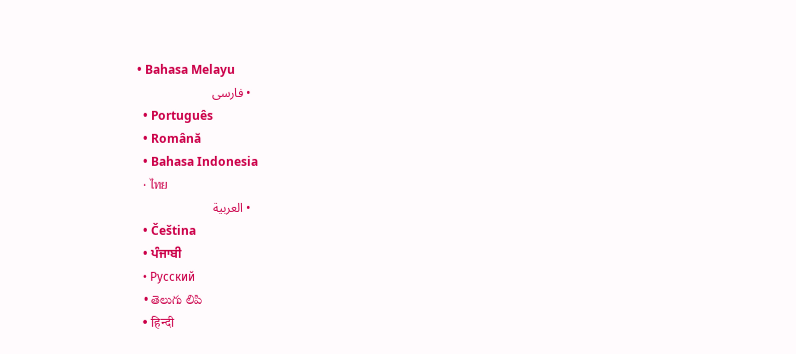• Bahasa Melayu
  • فارسی
  • Português
  • Română
  • Bahasa Indonesia
  • ไทย
  • العربية
  • Čeština
  • ਪੰਜਾਬੀ
  • Русский
  • తెలుగు లిపి
  • हिन्दी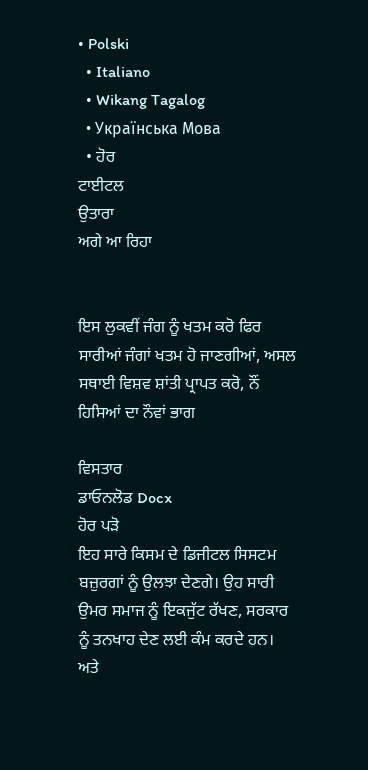• Polski
  • Italiano
  • Wikang Tagalog
  • Українська Мова
  • ਹੋਰ
ਟਾਈਟਲ
ਉਤਾਰਾ
ਅਗੇ ਆ ਰਿਹਾ


ਇਸ ਲੁਕਵੀਂ ਜੰਗ ਨੂੰ ਖਤਮ ਕਰੋ ਫਿਰ ਸਾਰੀਆਂ ਜੰਗਾਂ ਖਤਮ ਹੋ ਜਾਣਗੀਆਂ, ਅਸਲ ਸਥਾਈ ਵਿਸ਼ਵ ਸ਼ਾਂਤੀ ਪ੍ਰਾਪਤ ਕਰੋ, ਨੌਂ ਹਿਸਿਆਂ ਦਾ ਨੌਵਾਂ ਭਾਗ

ਵਿਸਤਾਰ
ਡਾਓਨਲੋਡ Docx
ਹੋਰ ਪੜੋ
ਇਹ ਸਾਰੇ ਕਿਸਮ ਦੇ ਡਿਜੀਟਲ ਸਿਸਟਮ ਬਜ਼ੁਰਗਾਂ ਨੂੰ ਉਲਝਾ ਦੇਣਗੇ। ਉਹ ਸਾਰੀ ਉਮਰ ਸਮਾਜ ਨੂੰ ਇਕਜੁੱਟ ਰੱਖਣ, ਸਰਕਾਰ ਨੂੰ ਤਨਖਾਹ ਦੇਣ ਲਈ ਕੰਮ ਕਰਦੇ ਹਨ। ਅਤੇ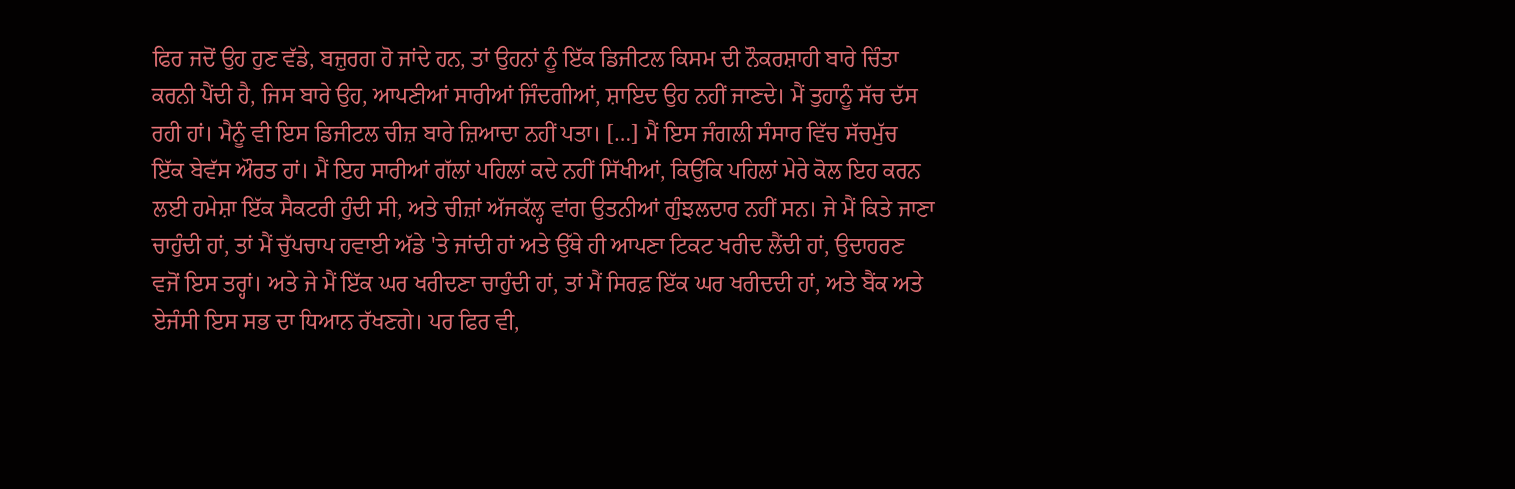ਫਿਰ ਜਦੋਂ ਉਹ ਹੁਣ ਵੱਡੇ, ਬਜ਼ੁਰਗ ਹੋ ਜਾਂਦੇ ਹਨ, ਤਾਂ ਉਹਨਾਂ ਨੂੰ ਇੱਕ ਡਿਜੀਟਲ ਕਿਸਮ ਦੀ ਨੌਕਰਸ਼ਾਹੀ ਬਾਰੇ ਚਿੰਤਾ ਕਰਨੀ ਪੈਂਦੀ ਹੈ, ਜਿਸ ਬਾਰੇ ਉਹ, ਆਪਣੀਆਂ ਸਾਰੀਆਂ ਜਿੰਦਗੀਆਂ, ਸ਼ਾਇਦ ਉਹ ਨਹੀਂ ਜਾਣਦੇ। ਮੈਂ ਤੁਹਾਨੂੰ ਸੱਚ ਦੱਸ ਰਹੀ ਹਾਂ। ਮੈਨੂੰ ਵੀ ਇਸ ਡਿਜੀਟਲ ਚੀਜ਼ ਬਾਰੇ ਜ਼ਿਆਦਾ ਨਹੀਂ ਪਤਾ। […] ਮੈਂ ਇਸ ਜੰਗਲੀ ਸੰਸਾਰ ਵਿੱਚ ਸੱਚਮੁੱਚ ਇੱਕ ਬੇਵੱਸ ਔਰਤ ਹਾਂ। ਮੈਂ ਇਹ ਸਾਰੀਆਂ ਗੱਲਾਂ ਪਹਿਲਾਂ ਕਦੇ ਨਹੀਂ ਸਿੱਖੀਆਂ, ਕਿਉਂਕਿ ਪਹਿਲਾਂ ਮੇਰੇ ਕੋਲ ਇਹ ਕਰਨ ਲਈ ਹਮੇਸ਼ਾ ਇੱਕ ਸੈਕਟਰੀ ਹੁੰਦੀ ਸੀ, ਅਤੇ ਚੀਜ਼ਾਂ ਅੱਜਕੱਲ੍ਹ ਵਾਂਗ ਉਤਨੀਆਂ ਗੁੰਝਲਦਾਰ ਨਹੀਂ ਸਨ। ਜੇ ਮੈਂ ਕਿਤੇ ਜਾਣਾ ਚਾਹੁੰਦੀ ਹਾਂ, ਤਾਂ ਮੈਂ ਚੁੱਪਚਾਪ ਹਵਾਈ ਅੱਡੇ 'ਤੇ ਜਾਂਦੀ ਹਾਂ ਅਤੇ ਉੱਥੇ ਹੀ ਆਪਣਾ ਟਿਕਟ ਖਰੀਦ ਲੈਂਦੀ ਹਾਂ, ਉਦਾਹਰਣ ਵਜੋਂ ਇਸ ਤਰ੍ਹਾਂ। ਅਤੇ ਜੇ ਮੈਂ ਇੱਕ ਘਰ ਖਰੀਦਣਾ ਚਾਹੁੰਦੀ ਹਾਂ, ਤਾਂ ਮੈਂ ਸਿਰਫ਼ ਇੱਕ ਘਰ ਖਰੀਦਦੀ ਹਾਂ, ਅਤੇ ਬੈਂਕ ਅਤੇ ਏਜੰਸੀ ਇਸ ਸਭ ਦਾ ਧਿਆਨ ਰੱਖਣਗੇ। ਪਰ ਫਿਰ ਵੀ,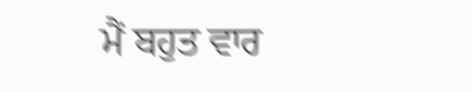ਮੈਂ ਬਹੁਤ ਵਾਰ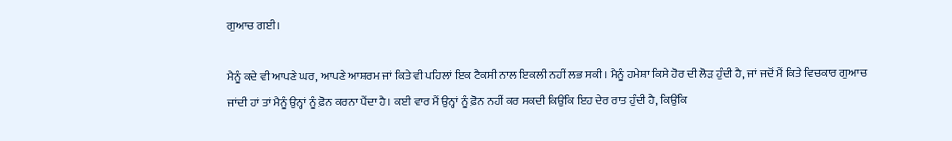ਗੁਆਚ ਗਈ।

ਮੈਨੂੰ ਕਦੇ ਵੀ ਆਪਣੇ ਘਰ, ਆਪਣੇ ਆਸ਼ਰਮ ਜਾਂ ਕਿਤੇ ਵੀ ਪਹਿਲਾਂ ਇਕ ਟੈਕਸੀ ਨਾਲ ਇਕਲੀ ਨਹੀਂ ਲਭ ਸਕੀ। ਮੈਨੂੰ ਹਮੇਸ਼ਾ ਕਿਸੇ ਹੋਰ ਦੀ ਲੋੜ ਹੁੰਦੀ ਹੈ, ਜਾਂ ਜਦੋਂ ਮੈਂ ਕਿਤੇ ਵਿਚਕਾਰ ਗੁਆਚ ਜਾਂਦੀ ਹਾਂ ਤਾਂ ਮੈਨੂੰ ਉਨ੍ਹਾਂ ਨੂੰ ਫ਼ੋਨ ਕਰਨਾ ਪੈਂਦਾ ਹੈ। ਕਈ ਵਾਰ ਮੈਂ ਉਨ੍ਹਾਂ ਨੂੰ ਫ਼ੋਨ ਨਹੀਂ ਕਰ ਸਕਦੀ ਕਿਉਂਕਿ ਇਹ ਦੇਰ ਰਾਤ ਹੁੰਦੀ ਹੈ, ਕਿਉਂਕਿ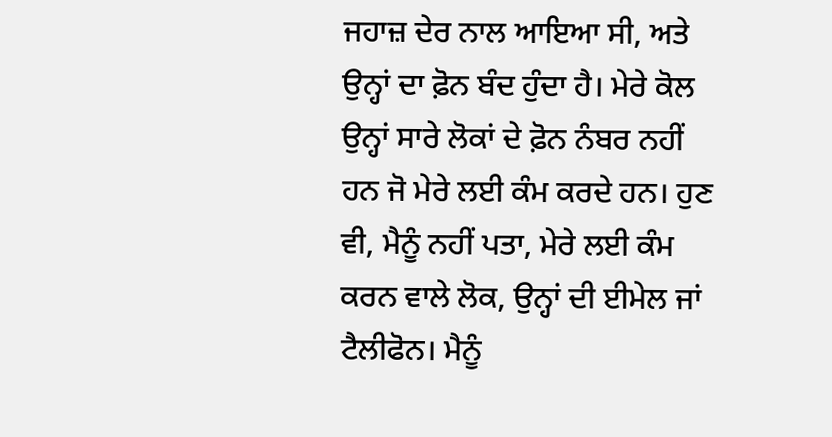ਜਹਾਜ਼ ਦੇਰ ਨਾਲ ਆਇਆ ਸੀ, ਅਤੇ ਉਨ੍ਹਾਂ ਦਾ ਫ਼ੋਨ ਬੰਦ ਹੁੰਦਾ ਹੈ। ਮੇਰੇ ਕੋਲ ਉਨ੍ਹਾਂ ਸਾਰੇ ਲੋਕਾਂ ਦੇ ਫ਼ੋਨ ਨੰਬਰ ਨਹੀਂ ਹਨ ਜੋ ਮੇਰੇ ਲਈ ਕੰਮ ਕਰਦੇ ਹਨ। ਹੁਣ ਵੀ, ਮੈਨੂੰ ਨਹੀਂ ਪਤਾ, ਮੇਰੇ ਲਈ ਕੰਮ ਕਰਨ ਵਾਲੇ ਲੋਕ, ਉਨ੍ਹਾਂ ਦੀ ਈਮੇਲ ਜਾਂ ਟੈਲੀਫੋਨ। ਮੈਨੂੰ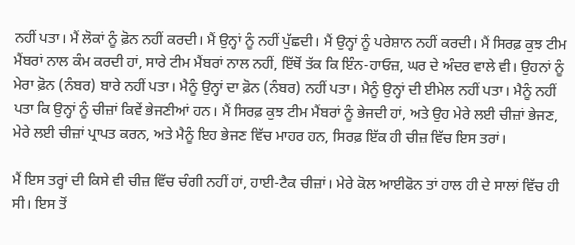ਨਹੀਂ ਪਤਾ। ਮੈਂ ਲੋਕਾਂ ਨੂੰ ਫ਼ੋਨ ਨਹੀਂ ਕਰਦੀ। ਮੈਂ ਉਨ੍ਹਾਂ ਨੂੰ ਨਹੀਂ ਪੁੱਛਦੀ। ਮੈਂ ਉਨ੍ਹਾਂ ਨੂੰ ਪਰੇਸ਼ਾਨ ਨਹੀਂ ਕਰਦੀ। ਮੈਂ ਸਿਰਫ਼ ਕੁਝ ਟੀਮ ਮੈਂਬਰਾਂ ਨਾਲ ਕੰਮ ਕਰਦੀ ਹਾਂ, ਸਾਰੇ ਟੀਮ ਮੈਂਬਰਾਂ ਨਾਲ ਨਹੀਂ, ਇੱਥੋਂ ਤੱਕ ਕਿ ਇੰਨ-ਹਾਓਜ਼, ਘਰ ਦੇ ਅੰਦਰ ਵਾਲੇ ਵੀ। ਉਹਨਾਂ ਨੂੰ ਮੇਰਾ ਫ਼ੋਨ (ਨੰਬਰ) ਬਾਰੇ ਨਹੀਂ ਪਤਾ। ਮੈਨੂੰ ਉਨ੍ਹਾਂ ਦਾ ਫ਼ੋਨ (ਨੰਬਰ) ਨਹੀਂ ਪਤਾ। ਮੈਨੂੰ ਉਨ੍ਹਾਂ ਦੀ ਈਮੇਲ ਨਹੀਂ ਪਤਾ। ਮੈਨੂੰ ਨਹੀਂ ਪਤਾ ਕਿ ਉਨ੍ਹਾਂ ਨੂੰ ਚੀਜ਼ਾਂ ਕਿਵੇਂ ਭੇਜਣੀਆਂ ਹਨ। ਮੈਂ ਸਿਰਫ਼ ਕੁਝ ਟੀਮ ਮੈਂਬਰਾਂ ਨੂੰ ਭੇਜਦੀ ਹਾਂ, ਅਤੇ ਉਹ ਮੇਰੇ ਲਈ ਚੀਜ਼ਾਂ ਭੇਜਣ, ਮੇਰੇ ਲਈ ਚੀਜ਼ਾਂ ਪ੍ਰਾਪਤ ਕਰਨ, ਅਤੇ ਮੈਨੂੰ ਇਹ ਭੇਜਣ ਵਿੱਚ ਮਾਹਰ ਹਨ, ਸਿਰਫ਼ ਇੱਕ ਹੀ ਚੀਜ਼ ਵਿੱਚ ਇਸ ਤਰਾਂ।

ਮੈਂ ਇਸ ਤਰ੍ਹਾਂ ਦੀ ਕਿਸੇ ਵੀ ਚੀਜ਼ ਵਿੱਚ ਚੰਗੀ ਨਹੀਂ ਹਾਂ, ਹਾਈ-ਟੈਕ ਚੀਜ਼ਾਂ। ਮੇਰੇ ਕੋਲ ਆਈਫੋਨ ਤਾਂ ਹਾਲ ਹੀ ਦੇ ਸਾਲਾਂ ਵਿੱਚ ਹੀ ਸੀ। ਇਸ ਤੋਂ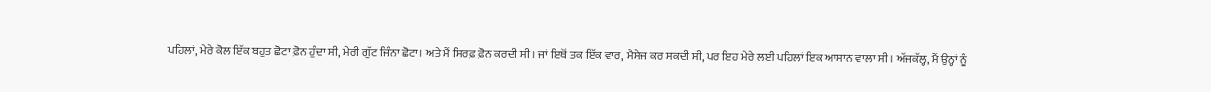ਪਹਿਲਾਂ, ਮੇਰੇ ਕੋਲ ਇੱਕ ਬਹੁਤ ਛੋਟਾ ਫ਼ੋਨ ਹੁੰਦਾ ਸੀ, ਮੇਰੀ ਗੁੱਟ ਜਿੰਨਾ ਛੋਟਾ। ਅਤੇ ਮੈਂ ਸਿਰਫ਼ ਫ਼ੋਨ ਕਰਦੀ ਸੀ। ਜਾਂ ਇਥੋਂ ਤਕ ਇੱਕ ਵਾਰ, ਮੈਸੇਜ ਕਰ ਸਕਦੀ ਸੀ, ਪਰ ਇਹ ਮੇਰੇ ਲਈ ਪਹਿਲਾਂ ਇਕ ਆਸਾਨ ਵਾਲਾ ਸੀ। ਅੱਜਕੱਲ੍ਹ, ਮੈਂ ਉਨ੍ਹਾਂ ਨੂੰ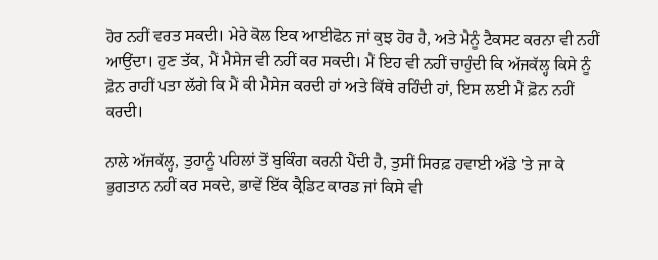ਹੋਰ ਨਹੀਂ ਵਰਤ ਸਕਦੀ। ਮੇਰੇ ਕੋਲ ਇਕ ਆਈਫੋਨ ਜਾਂ ਕੁਝ ਹੋਰ ਹੈ, ਅਤੇ ਮੈਨੂੰ ਟੈਕਸਟ ਕਰਨਾ ਵੀ ਨਹੀਂ ਆਉਂਦਾ। ਹੁਣ ਤੱਕ, ਮੈਂ ਮੈਸੇਜ ਵੀ ਨਹੀਂ ਕਰ ਸਕਦੀ। ਮੈਂ ਇਹ ਵੀ ਨਹੀਂ ਚਾਹੁੰਦੀ ਕਿ ਅੱਜਕੱਲ੍ਹ ਕਿਸੇ ਨੂੰ ਫ਼ੋਨ ਰਾਹੀਂ ਪਤਾ ਲੱਗੇ ਕਿ ਮੈਂ ਕੀ ਮੈਸੇਜ ਕਰਦੀ ਹਾਂ ਅਤੇ ਕਿੱਥੇ ਰਹਿੰਦੀ ਹਾਂ, ਇਸ ਲਈ ਮੈਂ ਫ਼ੋਨ ਨਹੀਂ ਕਰਦੀ।

ਨਾਲੇ ਅੱਜਕੱਲ੍ਹ, ਤੁਹਾਨੂੰ ਪਹਿਲਾਂ ਤੋਂ ਬੁਕਿੰਗ ਕਰਨੀ ਪੈਂਦੀ ਹੈ, ਤੁਸੀਂ ਸਿਰਫ਼ ਹਵਾਈ ਅੱਡੇ 'ਤੇ ਜਾ ਕੇ ਭੁਗਤਾਨ ਨਹੀਂ ਕਰ ਸਕਦੇ, ਭਾਵੇਂ ਇੱਕ ਕ੍ਰੈਡਿਟ ਕਾਰਡ ਜਾਂ ਕਿਸੇ ਵੀ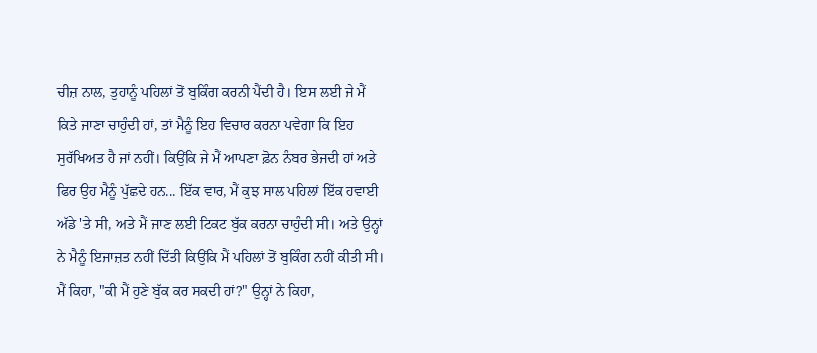ਚੀਜ਼ ਨਾਲ, ਤੁਹਾਨੂੰ ਪਹਿਲਾਂ ਤੋਂ ਬੁਕਿੰਗ ਕਰਨੀ ਪੈਂਦੀ ਹੈ। ਇਸ ਲਈ ਜੇ ਮੈਂ ਕਿਤੇ ਜਾਣਾ ਚਾਹੁੰਦੀ ਹਾਂ, ਤਾਂ ਮੈਨੂੰ ਇਹ ਵਿਚਾਰ ਕਰਨਾ ਪਵੇਗਾ ਕਿ ਇਹ ਸੁਰੱਖਿਅਤ ਹੈ ਜਾਂ ਨਹੀਂ। ਕਿਉਂਕਿ ਜੇ ਮੈਂ ਆਪਣਾ ਫ਼ੋਨ ਨੰਬਰ ਭੇਜਦੀ ਹਾਂ ਅਤੇ ਫਿਰ ਉਹ ਮੈਨੂੰ ਪੁੱਛਦੇ ਹਨ... ਇੱਕ ਵਾਰ, ਮੈਂ ਕੁਝ ਸਾਲ ਪਹਿਲਾਂ ਇੱਕ ਹਵਾਈ ਅੱਡੇ 'ਤੇ ਸੀ, ਅਤੇ ਮੈਂ ਜਾਣ ਲਈ ਟਿਕਟ ਬੁੱਕ ਕਰਨਾ ਚਾਹੁੰਦੀ ਸੀ। ਅਤੇ ਉਨ੍ਹਾਂ ਨੇ ਮੈਨੂੰ ਇਜਾਜ਼ਤ ਨਹੀਂ ਦਿੱਤੀ ਕਿਉਂਕਿ ਮੈਂ ਪਹਿਲਾਂ ਤੋਂ ਬੁਕਿੰਗ ਨਹੀਂ ਕੀਤੀ ਸੀ। ਮੈਂ ਕਿਹਾ, "ਕੀ ਮੈਂ ਹੁਣੇ ਬੁੱਕ ਕਰ ਸਕਦੀ ਹਾਂ?" ਉਨ੍ਹਾਂ ਨੇ ਕਿਹਾ,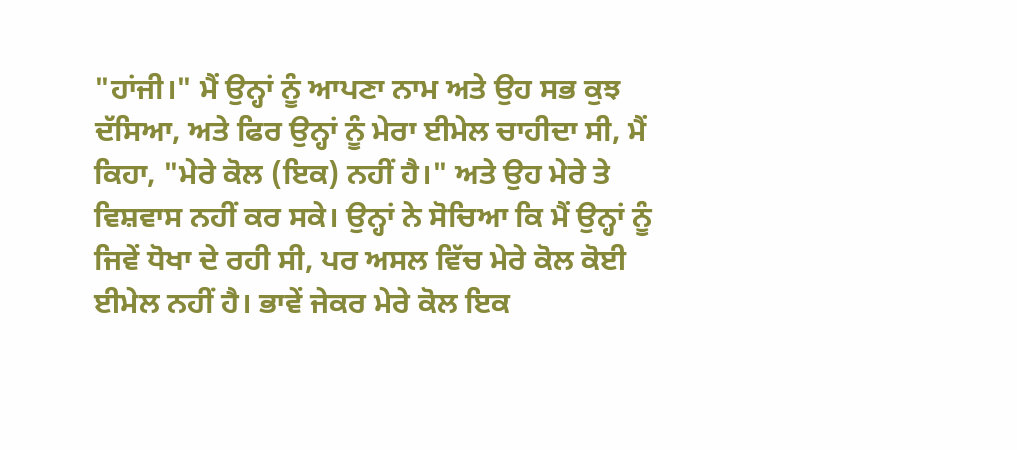"ਹਾਂਜੀ।" ਮੈਂ ਉਨ੍ਹਾਂ ਨੂੰ ਆਪਣਾ ਨਾਮ ਅਤੇ ਉਹ ਸਭ ਕੁਝ ਦੱਸਿਆ, ਅਤੇ ਫਿਰ ਉਨ੍ਹਾਂ ਨੂੰ ਮੇਰਾ ਈਮੇਲ ਚਾਹੀਦਾ ਸੀ, ਮੈਂ ਕਿਹਾ, "ਮੇਰੇ ਕੋਲ (ਇਕ) ਨਹੀਂ ਹੈ।" ਅਤੇ ਉਹ ਮੇਰੇ ਤੇ ਵਿਸ਼ਵਾਸ ਨਹੀਂ ਕਰ ਸਕੇ। ਉਨ੍ਹਾਂ ਨੇ ਸੋਚਿਆ ਕਿ ਮੈਂ ਉਨ੍ਹਾਂ ਨੂੰ ਜਿਵੇਂ ਧੋਖਾ ਦੇ ਰਹੀ ਸੀ, ਪਰ ਅਸਲ ਵਿੱਚ ਮੇਰੇ ਕੋਲ ਕੋਈ ਈਮੇਲ ਨਹੀਂ ਹੈ। ਭਾਵੇਂ ਜੇਕਰ ਮੇਰੇ ਕੋਲ ਇਕ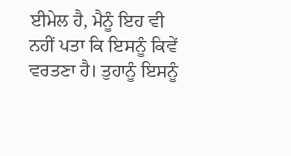ਈਮੇਲ ਹੈ, ਮੈਨੂੰ ਇਹ ਵੀ ਨਹੀਂ ਪਤਾ ਕਿ ਇਸਨੂੰ ਕਿਵੇਂ ਵਰਤਣਾ ਹੈ। ਤੁਹਾਨੂੰ ਇਸਨੂੰ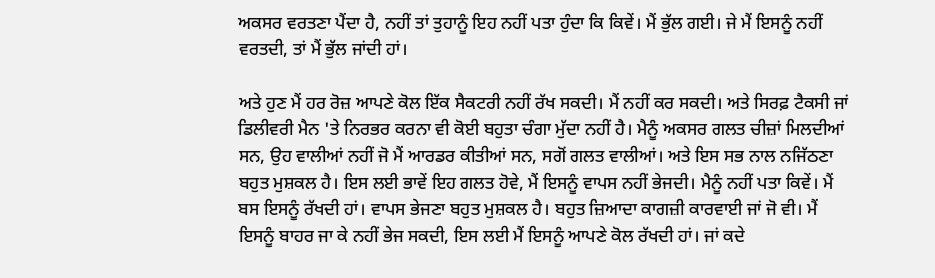ਅਕਸਰ ਵਰਤਣਾ ਪੈਂਦਾ ਹੈ, ਨਹੀਂ ਤਾਂ ਤੁਹਾਨੂੰ ਇਹ ਨਹੀਂ ਪਤਾ ਹੁੰਦਾ ਕਿ ਕਿਵੇਂ। ਮੈਂ ਭੁੱਲ ਗਈ। ਜੇ ਮੈਂ ਇਸਨੂੰ ਨਹੀਂ ਵਰਤਦੀ, ਤਾਂ ਮੈਂ ਭੁੱਲ ਜਾਂਦੀ ਹਾਂ।

ਅਤੇ ਹੁਣ ਮੈਂ ਹਰ ਰੋਜ਼ ਆਪਣੇ ਕੋਲ ਇੱਕ ਸੈਕਟਰੀ ਨਹੀਂ ਰੱਖ ਸਕਦੀ। ਮੈਂ ਨਹੀਂ ਕਰ ਸਕਦੀ। ਅਤੇ ਸਿਰਫ਼ ਟੈਕਸੀ ਜਾਂ ਡਿਲੀਵਰੀ ਮੈਨ 'ਤੇ ਨਿਰਭਰ ਕਰਨਾ ਵੀ ਕੋਈ ਬਹੁਤਾ ਚੰਗਾ ਮੁੱਦਾ ਨਹੀਂ ਹੈ। ਮੈਨੂੰ ਅਕਸਰ ਗਲਤ ਚੀਜ਼ਾਂ ਮਿਲਦੀਆਂ ਸਨ, ਉਹ ਵਾਲੀਆਂ ਨਹੀਂ ਜੋ ਮੈਂ ਆਰਡਰ ਕੀਤੀਆਂ ਸਨ, ਸਗੋਂ ਗਲਤ ਵਾਲੀਆਂ। ਅਤੇ ਇਸ ਸਭ ਨਾਲ ਨਜਿੱਠਣਾ ਬਹੁਤ ਮੁਸ਼ਕਲ ਹੈ। ਇਸ ਲਈ ਭਾਵੇਂ ਇਹ ਗਲਤ ਹੋਵੇ, ਮੈਂ ਇਸਨੂੰ ਵਾਪਸ ਨਹੀਂ ਭੇਜਦੀ। ਮੈਨੂੰ ਨਹੀਂ ਪਤਾ ਕਿਵੇਂ। ਮੈਂ ਬਸ ਇਸਨੂੰ ਰੱਖਦੀ ਹਾਂ। ਵਾਪਸ ਭੇਜਣਾ ਬਹੁਤ ਮੁਸ਼ਕਲ ਹੈ। ਬਹੁਤ ਜ਼ਿਆਦਾ ਕਾਗਜ਼ੀ ਕਾਰਵਾਈ ਜਾਂ ਜੋ ਵੀ। ਮੈਂ ਇਸਨੂੰ ਬਾਹਰ ਜਾ ਕੇ ਨਹੀਂ ਭੇਜ ਸਕਦੀ, ਇਸ ਲਈ ਮੈਂ ਇਸਨੂੰ ਆਪਣੇ ਕੋਲ ਰੱਖਦੀ ਹਾਂ। ਜਾਂ ਕਦੇ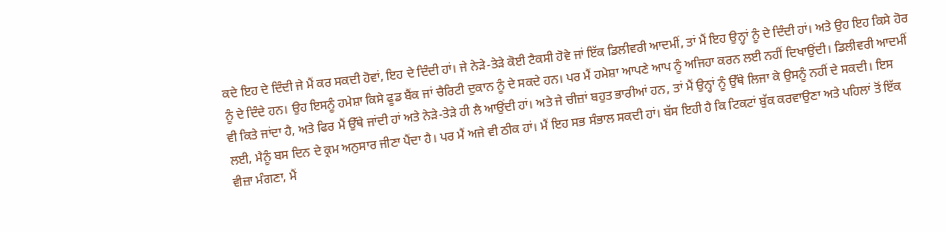ਕਦੇ ਇਹ ਦੇ ਦਿੰਦੀ ਜੇ ਮੈਂ ਕਰ ਸਕਦੀ ਹੋਵਾਂ, ਇਹ ਦੇ ਦਿੰਦੀ ਹਾਂ। ਜੇ ਨੇੜੇ-ਤੇੜੇ ਕੋਈ ਟੈਕਸੀ ਹੋਵੇ ਜਾਂ ਇੱਕ ਡਿਲੀਵਰੀ ਆਦਮੀਂ, ਤਾਂ ਮੈਂ ਇਹ ਉਨ੍ਹਾਂ ਨੂੰ ਦੇ ਦਿੰਦੀ ਹਾਂ। ਅਤੇ ਉਹ ਇਹ ਕਿਸੇ ਹੋਰ ਨੂੰ ਦੇ ਦਿੰਦੇ ਹਨ। ਉਹ ਇਸਨੂੰ ਹਮੇਸ਼ਾ ਕਿਸੇ ਫੂਡ ਬੈਂਕ ਜਾਂ ਚੈਰਿਟੀ ਦੁਕਾਨ ਨੂੰ ਦੇ ਸਕਦੇ ਹਨ। ਪਰ ਮੈਂ ਹਮੇਸ਼ਾ ਆਪਣੇ ਆਪ ਨੂੰ ਅਜਿਹਾ ਕਰਨ ਲਈ ਨਹੀਂ ਦਿਖਾਉਂਦੀ। ਡਿਲੀਵਰੀ ਆਦਮੀਂ ਵੀ ਕਿਤੇ ਜਾਂਦਾ ਹੈ, ਅਤੇ ਫਿਰ ਮੈਂ ਉੱਥੇ ਜਾਂਦੀ ਹਾਂ ਅਤੇ ਨੇੜੇ-ਤੇੜੇ ਹੀ ਲੈ ਆਉਂਦੀ ਹਾਂ। ਅਤੇ ਜੇ ਚੀਜ਼ਾਂ ਬਹੁਤ ਭਾਰੀਆਂ ਹਨ, ਤਾਂ ਮੈਂ ਉਨ੍ਹਾਂ ਨੂੰ ਉੱਥੇ ਲਿਜਾ ਕੇ ਉਸਨੂੰ ਨਹੀਂ ਦੇ ਸਕਦੀ। ਇਸ ਲਈ, ਮੈਨੂੰ ਬਸ ਦਿਨ ਦੇ ਕ੍ਰਮ ਅਨੁਸਾਰ ਜੀਣਾ ਪੈਂਦਾ ਹੈ। ਪਰ ਮੈਂ ਅਜੇ ਵੀ ਠੀਕ ਹਾਂ। ਮੈਂ ਇਹ ਸਭ ਸੰਭਾਲ ਸਕਦੀ ਹਾਂ। ਬੱਸ ਇਹੀ ਹੈ ਕਿ ਟਿਕਟਾਂ ਬੁੱਕ ਕਰਵਾਉਣਾ ਅਤੇ ਪਹਿਲਾਂ ਤੋਂ ਇੱਕ ਵੀਜ਼ਾ ਮੰਗਣਾ, ਮੈਂ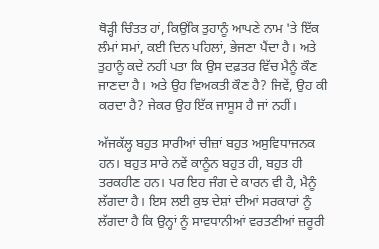ਥੋੜ੍ਹੀ ਚਿੰਤਤ ਹਾਂ, ਕਿਉਂਕਿ ਤੁਹਾਨੂੰ ਆਪਣੇ ਨਾਮ 'ਤੇ ਇੱਕ ਲੰਮਾਂ ਸਮਾਂ, ਕਈ ਦਿਨ ਪਹਿਲਾਂ, ਭੇਜਣਾ ਪੈਂਦਾ ਹੈ। ਅਤੇ ਤੁਹਾਨੂੰ ਕਦੇ ਨਹੀਂ ਪਤਾ ਕਿ ਉਸ ਦਫ਼ਤਰ ਵਿੱਚ ਮੈਨੂੰ ਕੌਣ ਜਾਣਦਾ ਹੈ। ਅਤੇ ਉਹ ਵਿਅਕਤੀ ਕੌਣ ਹੈ? ਜਿਵੇਂ, ਉਹ ਕੀ ਕਰਦਾ ਹੈ? ਜੇਕਰ ਉਹ ਇੱਕ ਜਾਸੂਸ ਹੈ ਜਾਂ ਨਹੀਂ।

ਅੱਜਕੱਲ੍ਹ ਬਹੁਤ ਸਾਰੀਆਂ ਚੀਜ਼ਾਂ ਬਹੁਤ ਅਸੁਵਿਧਾਜਨਕ ਹਨ। ਬਹੁਤ ਸਾਰੇ ਨਵੇਂ ਕਾਨੂੰਨ ਬਹੁਤ ਹੀ, ਬਹੁਤ ਹੀ ਤਰਕਹੀਣ ਹਨ। ਪਰ ਇਹ ਜੰਗ ਦੇ ਕਾਰਨ ਵੀ ਹੈ, ਮੈਨੂੰ ਲੱਗਦਾ ਹੈ। ਇਸ ਲਈ ਕੁਝ ਦੇਸ਼ਾਂ ਦੀਆਂ ਸਰਕਾਰਾਂ ਨੂੰ ਲੱਗਦਾ ਹੈ ਕਿ ਉਨ੍ਹਾਂ ਨੂੰ ਸਾਵਧਾਨੀਆਂ ਵਰਤਣੀਆਂ ਜ਼ਰੂਰੀ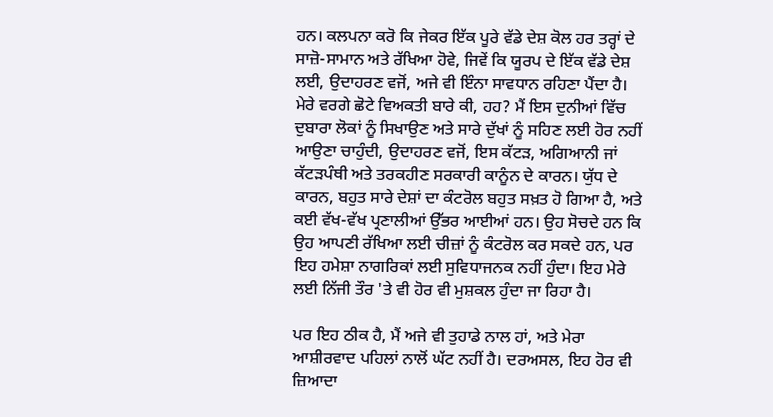ਹਨ। ਕਲਪਨਾ ਕਰੋ ਕਿ ਜੇਕਰ ਇੱਕ ਪੂਰੇ ਵੱਡੇ ਦੇਸ਼ ਕੋਲ ਹਰ ਤਰ੍ਹਾਂ ਦੇ ਸਾਜ਼ੋ-ਸਾਮਾਨ ਅਤੇ ਰੱਖਿਆ ਹੋਵੇ, ਜਿਵੇਂ ਕਿ ਯੂਰਪ ਦੇ ਇੱਕ ਵੱਡੇ ਦੇਸ਼ ਲਈ, ਉਦਾਹਰਣ ਵਜੋਂ, ਅਜੇ ਵੀ ਇੰਨਾ ਸਾਵਧਾਨ ਰਹਿਣਾ ਪੈਂਦਾ ਹੈ। ਮੇਰੇ ਵਰਗੇ ਛੋਟੇ ਵਿਅਕਤੀ ਬਾਰੇ ਕੀ, ਹਹ? ਮੈਂ ਇਸ ਦੁਨੀਆਂ ਵਿੱਚ ਦੁਬਾਰਾ ਲੋਕਾਂ ਨੂੰ ਸਿਖਾਉਣ ਅਤੇ ਸਾਰੇ ਦੁੱਖਾਂ ਨੂੰ ਸਹਿਣ ਲਈ ਹੋਰ ਨਹੀਂ ਆਉਣਾ ਚਾਹੁੰਦੀ, ਉਦਾਹਰਣ ਵਜੋਂ, ਇਸ ਕੱਟੜ, ਅਗਿਆਨੀ ਜਾਂ ਕੱਟੜਪੰਥੀ ਅਤੇ ਤਰਕਹੀਣ ਸਰਕਾਰੀ ਕਾਨੂੰਨ ਦੇ ਕਾਰਨ। ਯੁੱਧ ਦੇ ਕਾਰਨ, ਬਹੁਤ ਸਾਰੇ ਦੇਸ਼ਾਂ ਦਾ ਕੰਟਰੋਲ ਬਹੁਤ ਸਖ਼ਤ ਹੋ ਗਿਆ ਹੈ, ਅਤੇ ਕਈ ਵੱਖ-ਵੱਖ ਪ੍ਰਣਾਲੀਆਂ ਉੱਭਰ ਆਈਆਂ ਹਨ। ਉਹ ਸੋਚਦੇ ਹਨ ਕਿ ਉਹ ਆਪਣੀ ਰੱਖਿਆ ਲਈ ਚੀਜ਼ਾਂ ਨੂੰ ਕੰਟਰੋਲ ਕਰ ਸਕਦੇ ਹਨ, ਪਰ ਇਹ ਹਮੇਸ਼ਾ ਨਾਗਰਿਕਾਂ ਲਈ ਸੁਵਿਧਾਜਨਕ ਨਹੀਂ ਹੁੰਦਾ। ਇਹ ਮੇਰੇ ਲਈ ਨਿੱਜੀ ਤੌਰ 'ਤੇ ਵੀ ਹੋਰ ਵੀ ਮੁਸ਼ਕਲ ਹੁੰਦਾ ਜਾ ਰਿਹਾ ਹੈ।

ਪਰ ਇਹ ਠੀਕ ਹੈ, ਮੈਂ ਅਜੇ ਵੀ ਤੁਹਾਡੇ ਨਾਲ ਹਾਂ, ਅਤੇ ਮੇਰਾ ਆਸ਼ੀਰਵਾਦ ਪਹਿਲਾਂ ਨਾਲੋਂ ਘੱਟ ਨਹੀਂ ਹੈ। ਦਰਅਸਲ, ਇਹ ਹੋਰ ਵੀ ਜ਼ਿਆਦਾ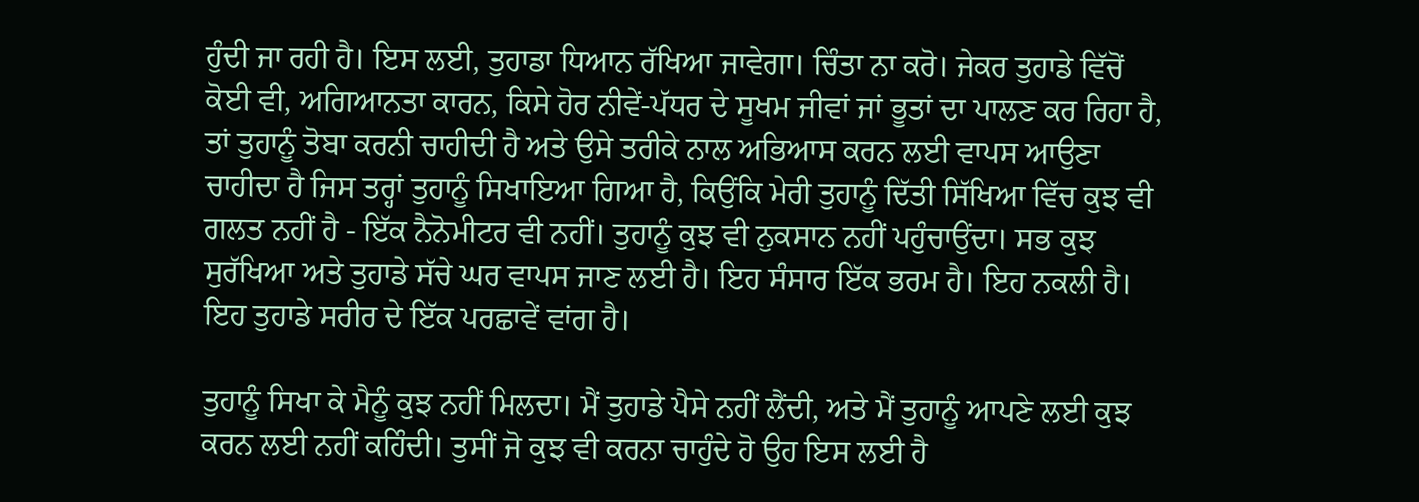ਹੁੰਦੀ ਜਾ ਰਹੀ ਹੈ। ਇਸ ਲਈ, ਤੁਹਾਡਾ ਧਿਆਨ ਰੱਖਿਆ ਜਾਵੇਗਾ। ਚਿੰਤਾ ਨਾ ਕਰੋ। ਜੇਕਰ ਤੁਹਾਡੇ ਵਿੱਚੋਂ ਕੋਈ ਵੀ, ਅਗਿਆਨਤਾ ਕਾਰਨ, ਕਿਸੇ ਹੋਰ ਨੀਵੇਂ-ਪੱਧਰ ਦੇ ਸੂਖਮ ਜੀਵਾਂ ਜਾਂ ਭੂਤਾਂ ਦਾ ਪਾਲਣ ਕਰ ਰਿਹਾ ਹੈ, ਤਾਂ ਤੁਹਾਨੂੰ ਤੋਬਾ ਕਰਨੀ ਚਾਹੀਦੀ ਹੈ ਅਤੇ ਉਸੇ ਤਰੀਕੇ ਨਾਲ ਅਭਿਆਸ ਕਰਨ ਲਈ ਵਾਪਸ ਆਉਣਾ ਚਾਹੀਦਾ ਹੈ ਜਿਸ ਤਰ੍ਹਾਂ ਤੁਹਾਨੂੰ ਸਿਖਾਇਆ ਗਿਆ ਹੈ, ਕਿਉਂਕਿ ਮੇਰੀ ਤੁਹਾਨੂੰ ਦਿੱਤੀ ਸਿੱਖਿਆ ਵਿੱਚ ਕੁਝ ਵੀ ਗਲਤ ਨਹੀਂ ਹੈ - ਇੱਕ ਨੈਨੋਮੀਟਰ ਵੀ ਨਹੀਂ। ਤੁਹਾਨੂੰ ਕੁਝ ਵੀ ਨੁਕਸਾਨ ਨਹੀਂ ਪਹੁੰਚਾਉਂਦਾ। ਸਭ ਕੁਝ ਸੁਰੱਖਿਆ ਅਤੇ ਤੁਹਾਡੇ ਸੱਚੇ ਘਰ ਵਾਪਸ ਜਾਣ ਲਈ ਹੈ। ਇਹ ਸੰਸਾਰ ਇੱਕ ਭਰਮ ਹੈ। ਇਹ ਨਕਲੀ ਹੈ। ਇਹ ਤੁਹਾਡੇ ਸਰੀਰ ਦੇ ਇੱਕ ਪਰਛਾਵੇਂ ਵਾਂਗ ਹੈ।

ਤੁਹਾਨੂੰ ਸਿਖਾ ਕੇ ਮੈਨੂੰ ਕੁਝ ਨਹੀਂ ਮਿਲਦਾ। ਮੈਂ ਤੁਹਾਡੇ ਪੈਸੇ ਨਹੀਂ ਲੈਂਦੀ, ਅਤੇ ਮੈਂ ਤੁਹਾਨੂੰ ਆਪਣੇ ਲਈ ਕੁਝ ਕਰਨ ਲਈ ਨਹੀਂ ਕਹਿੰਦੀ। ਤੁਸੀਂ ਜੋ ਕੁਝ ਵੀ ਕਰਨਾ ਚਾਹੁੰਦੇ ਹੋ ਉਹ ਇਸ ਲਈ ਹੈ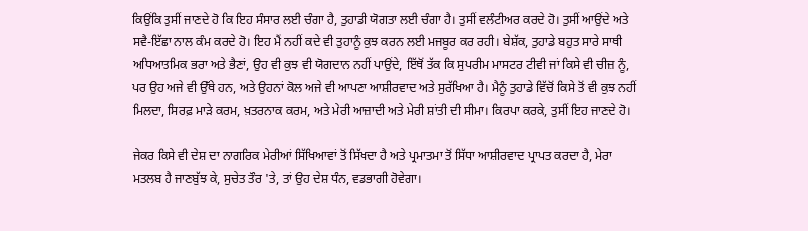ਕਿਉਂਕਿ ਤੁਸੀਂ ਜਾਣਦੇ ਹੋ ਕਿ ਇਹ ਸੰਸਾਰ ਲਈ ਚੰਗਾ ਹੈ, ਤੁਹਾਡੀ ਯੋਗਤਾ ਲਈ ਚੰਗਾ ਹੈ। ਤੁਸੀਂ ਵਲੰਟੀਅਰ ਕਰਦੇ ਹੋ। ਤੁਸੀਂ ਆਉਂਦੇ ਅਤੇ ਸਵੈ-ਇੱਛਾ ਨਾਲ ਕੰਮ ਕਰਦੇ ਹੋ। ਇਹ ਮੈਂ ਨਹੀਂ ਕਦੇ ਵੀ ਤੁਹਾਨੂੰ ਕੁਝ ਕਰਨ ਲਈ ਮਜਬੂਰ ਕਰ ਰਹੀ। ਬੇਸ਼ੱਕ, ਤੁਹਾਡੇ ਬਹੁਤ ਸਾਰੇ ਸਾਥੀ ਅਧਿਆਤਮਿਕ ਭਰਾ ਅਤੇ ਭੈਣਾਂ, ਉਹ ਵੀ ਕੁਝ ਵੀ ਯੋਗਦਾਨ ਨਹੀਂ ਪਾਉਂਦੇ, ਇੱਥੋਂ ਤੱਕ ਕਿ ਸੁਪਰੀਮ ਮਾਸਟਰ ਟੀਵੀ ਜਾਂ ਕਿਸੇ ਵੀ ਚੀਜ਼ ਨੂੰ, ਪਰ ਉਹ ਅਜੇ ਵੀ ਉੱਥੇ ਹਨ, ਅਤੇ ਉਹਨਾਂ ਕੋਲ ਅਜੇ ਵੀ ਆਪਣਾ ਆਸ਼ੀਰਵਾਦ ਅਤੇ ਸੁਰੱਖਿਆ ਹੈ। ਮੈਨੂੰ ਤੁਹਾਡੇ ਵਿੱਚੋਂ ਕਿਸੇ ਤੋਂ ਵੀ ਕੁਝ ਨਹੀਂ ਮਿਲਦਾ, ਸਿਰਫ਼ ਮਾੜੇ ਕਰਮ, ਖ਼ਤਰਨਾਕ ਕਰਮ, ਅਤੇ ਮੇਰੀ ਆਜ਼ਾਦੀ ਅਤੇ ਮੇਰੀ ਸ਼ਾਂਤੀ ਦੀ ਸੀਮਾ। ਕਿਰਪਾ ਕਰਕੇ, ਤੁਸੀਂ ਇਹ ਜਾਣਦੇ ਹੋ।

ਜੇਕਰ ਕਿਸੇ ਵੀ ਦੇਸ਼ ਦਾ ਨਾਗਰਿਕ ਮੇਰੀਆਂ ਸਿੱਖਿਆਵਾਂ ਤੋਂ ਸਿੱਖਦਾ ਹੈ ਅਤੇ ਪ੍ਰਮਾਤਮਾ ਤੋਂ ਸਿੱਧਾ ਆਸ਼ੀਰਵਾਦ ਪ੍ਰਾਪਤ ਕਰਦਾ ਹੈ, ਮੇਰਾ ਮਤਲਬ ਹੈ ਜਾਣਬੁੱਝ ਕੇ, ਸੁਚੇਤ ਤੌਰ 'ਤੇ, ਤਾਂ ਉਹ ਦੇਸ਼ ਧੰਨ, ਵਡਭਾਗੀ ਹੋਵੇਗਾ।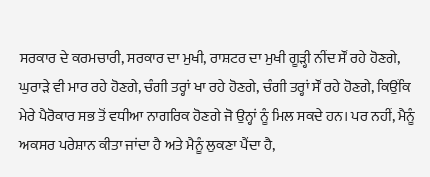ਸਰਕਾਰ ਦੇ ਕਰਮਚਾਰੀ, ਸਰਕਾਰ ਦਾ ਮੁਖੀ, ਰਾਸ਼ਟਰ ਦਾ ਮੁਖੀ ਗੂੜ੍ਹੀ ਨੀਂਦ ਸੌਂ ਰਹੇ ਹੋਣਗੇ, ਘੁਰਾੜੇ ਵੀ ਮਾਰ ਰਹੇ ਹੋਣਗੇ, ਚੰਗੀ ਤਰ੍ਹਾਂ ਖਾ ਰਹੇ ਹੋਣਗੇ, ਚੰਗੀ ਤਰ੍ਹਾਂ ਸੌਂ ਰਹੇ ਹੋਣਗੇ, ਕਿਉਂਕਿ ਮੇਰੇ ਪੈਰੋਕਾਰ ਸਭ ਤੋਂ ਵਧੀਆ ਨਾਗਰਿਕ ਹੋਣਗੇ ਜੋ ਉਨ੍ਹਾਂ ਨੂੰ ਮਿਲ ਸਕਦੇ ਹਨ। ਪਰ ਨਹੀਂ, ਮੈਨੂੰ ਅਕਸਰ ਪਰੇਸ਼ਾਨ ਕੀਤਾ ਜਾਂਦਾ ਹੈ ਅਤੇ ਮੈਨੂੰ ਲੁਕਣਾ ਪੈਂਦਾ ਹੈ,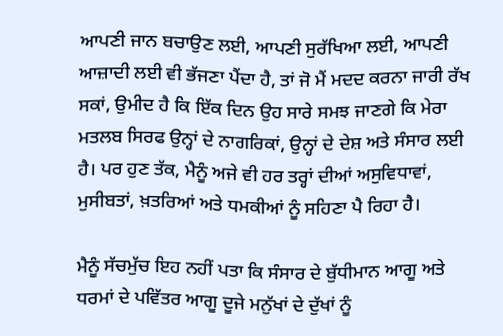ਆਪਣੀ ਜਾਨ ਬਚਾਉਣ ਲਈ, ਆਪਣੀ ਸੁਰੱਖਿਆ ਲਈ, ਆਪਣੀ ਆਜ਼ਾਦੀ ਲਈ ਵੀ ਭੱਜਣਾ ਪੈਂਦਾ ਹੈ, ਤਾਂ ਜੋ ਮੈਂ ਮਦਦ ਕਰਨਾ ਜਾਰੀ ਰੱਖ ਸਕਾਂ, ਉਮੀਦ ਹੈ ਕਿ ਇੱਕ ਦਿਨ ਉਹ ਸਾਰੇ ਸਮਝ ਜਾਣਗੇ ਕਿ ਮੇਰਾ ਮਤਲਬ ਸਿਰਫ ਉਨ੍ਹਾਂ ਦੇ ਨਾਗਰਿਕਾਂ, ਉਨ੍ਹਾਂ ਦੇ ਦੇਸ਼ ਅਤੇ ਸੰਸਾਰ ਲਈ ਹੈ। ਪਰ ਹੁਣ ਤੱਕ, ਮੈਨੂੰ ਅਜੇ ਵੀ ਹਰ ਤਰ੍ਹਾਂ ਦੀਆਂ ਅਸੁਵਿਧਾਵਾਂ, ਮੁਸੀਬਤਾਂ, ਖ਼ਤਰਿਆਂ ਅਤੇ ਧਮਕੀਆਂ ਨੂੰ ਸਹਿਣਾ ਪੈ ਰਿਹਾ ਹੈ।

ਮੈਨੂੰ ਸੱਚਮੁੱਚ ਇਹ ਨਹੀਂ ਪਤਾ ਕਿ ਸੰਸਾਰ ਦੇ ਬੁੱਧੀਮਾਨ ਆਗੂ ਅਤੇ ਧਰਮਾਂ ਦੇ ਪਵਿੱਤਰ ਆਗੂ ਦੂਜੇ ਮਨੁੱਖਾਂ ਦੇ ਦੁੱਖਾਂ ਨੂੰ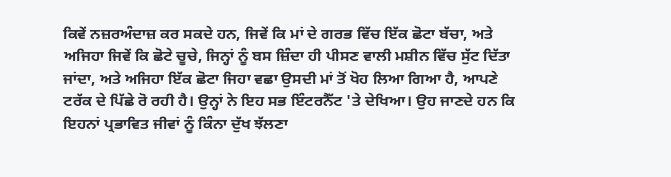ਕਿਵੇਂ ਨਜ਼ਰਅੰਦਾਜ਼ ਕਰ ਸਕਦੇ ਹਨ, ਜਿਵੇਂ ਕਿ ਮਾਂ ਦੇ ਗਰਭ ਵਿੱਚ ਇੱਕ ਛੋਟਾ ਬੱਚਾ, ਅਤੇ ਅਜਿਹਾ ਜਿਵੇਂ ਕਿ ਛੋਟੇ ਚੂਚੇ, ਜਿਨ੍ਹਾਂ ਨੂੰ ਬਸ ਜ਼ਿੰਦਾ ਹੀ ਪੀਸਣ ਵਾਲੀ ਮਸ਼ੀਨ ਵਿੱਚ ਸੁੱਟ ਦਿੱਤਾ ਜਾਂਦਾ, ਅਤੇ ਅਜਿਹਾ ਇੱਕ ਛੋਟਾ ਜਿਹਾ ਵਛਾ ਉਸਦੀ ਮਾਂ ਤੋਂ ਖੋਹ ਲਿਆ ਗਿਆ ਹੈ, ਆਪਣੇ ਟਰੱਕ ਦੇ ਪਿੱਛੇ ਰੋ ਰਹੀ ਹੈ। ਉਨ੍ਹਾਂ ਨੇ ਇਹ ਸਭ ਇੰਟਰਨੈੱਟ 'ਤੇ ਦੇਖਿਆ। ਉਹ ਜਾਣਦੇ ਹਨ ਕਿ ਇਹਨਾਂ ਪ੍ਰਭਾਵਿਤ ਜੀਵਾਂ ਨੂੰ ਕਿੰਨਾ ਦੁੱਖ ਝੱਲਣਾ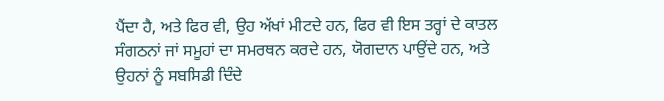ਪੈਂਦਾ ਹੈ, ਅਤੇ ਫਿਰ ਵੀ, ਉਹ ਅੱਖਾਂ ਮੀਟਦੇ ਹਨ, ਫਿਰ ਵੀ ਇਸ ਤਰ੍ਹਾਂ ਦੇ ਕਾਤਲ ਸੰਗਠਨਾਂ ਜਾਂ ਸਮੂਹਾਂ ਦਾ ਸਮਰਥਨ ਕਰਦੇ ਹਨ, ਯੋਗਦਾਨ ਪਾਉਂਦੇ ਹਨ, ਅਤੇ ਉਹਨਾਂ ਨੂੰ ਸਬਸਿਡੀ ਦਿੰਦੇ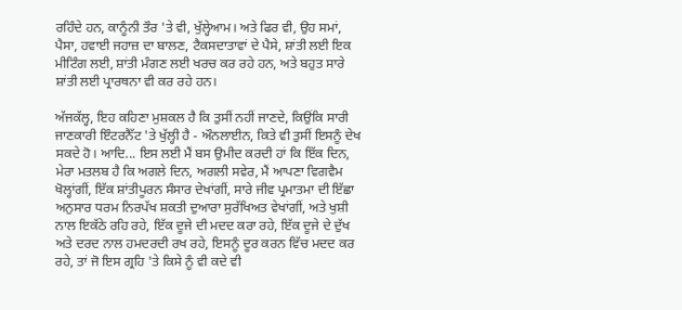ਰਹਿੰਦੇ ਹਨ, ਕਾਨੂੰਨੀ ਤੌਰ 'ਤੇ ਵੀ, ਖੁੱਲ੍ਹੇਆਮ। ਅਤੇ ਫਿਰ ਵੀ, ਉਹ ਸਮਾਂ, ਪੈਸਾ, ਹਵਾਈ ਜਹਾਜ਼ ਦਾ ਬਾਲਣ, ਟੈਕਸਦਾਤਾਵਾਂ ਦੇ ਪੈਸੇ, ਸ਼ਾਂਤੀ ਲਈ ਇਕ ਮੀਟਿੰਗ ਲਈ, ਸ਼ਾਂਤੀ ਮੰਗਣ ਲਈ ਖਰਚ ਕਰ ਰਹੇ ਹਨ, ਅਤੇ ਬਹੁਤ ਸਾਰੇ ਸ਼ਾਂਤੀ ਲਈ ਪ੍ਰਾਰਥਨਾ ਵੀ ਕਰ ਰਹੇ ਹਨ।

ਅੱਜਕੱਲ੍ਹ, ਇਹ ਕਹਿਣਾ ਮੁਸ਼ਕਲ ਹੈ ਕਿ ਤੁਸੀਂ ਨਹੀਂ ਜਾਣਦੇ, ਕਿਉਂਕਿ ਸਾਰੀ ਜਾਣਕਾਰੀ ਇੰਟਰਨੈੱਟ 'ਤੇ ਖੁੱਲ੍ਹੀ ਹੈ - ਔਨਲਾਈਨ, ਕਿਤੇ ਵੀ ਤੁਸੀਂ ਇਸਨੂੰ ਦੇਖ ਸਕਦੇ ਹੋ। ਆਦਿ... ਇਸ ਲਈ ਮੈਂ ਬਸ ਉਮੀਦ ਕਰਦੀ ਹਾਂ ਕਿ ਇੱਕ ਦਿਨ, ਮੇਰਾ ਮਤਲਬ ਹੈ ਕਿ ਅਗਲੇ ਦਿਨ, ਅਗਲੀ ਸਵੇਰ, ਮੈਂ ਆਪਣਾ ਵਿਗਵੈਮ ਖੋਲ੍ਹਾਂਗੀਂ, ਇੱਕ ਸ਼ਾਂਤੀਪੂਰਨ ਸੰਸਾਰ ਦੇਖਾਂਗੀਂ, ਸਾਰੇ ਜੀਵ ਪ੍ਰਮਾਤਮਾ ਦੀ ਇੱਛਾ ਅਨੁਸਾਰ ਧਰਮ ਨਿਰਪੱਖ ਸ਼ਕਤੀ ਦੁਆਰਾ ਸੁਰੱਖਿਅਤ ਵੇਖਾਂਗੀਂ, ਅਤੇ ਖੁਸ਼ੀ ਨਾਲ ਇਕੱਠੇ ਰਹਿ ਰਹੇ, ਇੱਕ ਦੂਜੇ ਦੀ ਮਦਦ ਕਰਾ ਰਹੇ, ਇੱਕ ਦੂਜੇ ਦੇ ਦੁੱਖ ਅਤੇ ਦਰਦ ਨਾਲ ਹਮਦਰਦੀ ਰਖ ਰਹੇ, ਇਸਨੂੰ ਦੂਰ ਕਰਨ ਵਿੱਚ ਮਦਦ ਕਰ ਰਹੇ, ਤਾਂ ਜੋ ਇਸ ਗ੍ਰਹਿ 'ਤੇ ਕਿਸੇ ਨੂੰ ਵੀ ਕਦੇ ਵੀ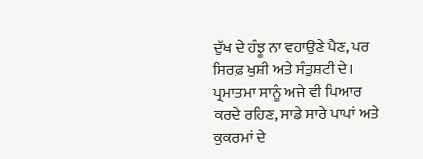ਦੁੱਖ ਦੇ ਹੰਝੂ ਨਾ ਵਹਾਉਣੇ ਪੈਣ, ਪਰ ਸਿਰਫ਼ ਖੁਸ਼ੀ ਅਤੇ ਸੰਤੁਸ਼ਟੀ ਦੇ। ਪ੍ਰਮਾਤਮਾ ਸਾਨੂੰ ਅਜੇ ਵੀ ਪਿਆਰ ਕਰਦੇ ਰਹਿਣ, ਸਾਡੇ ਸਾਰੇ ਪਾਪਾਂ ਅਤੇ ਕੁਕਰਮਾਂ ਦੇ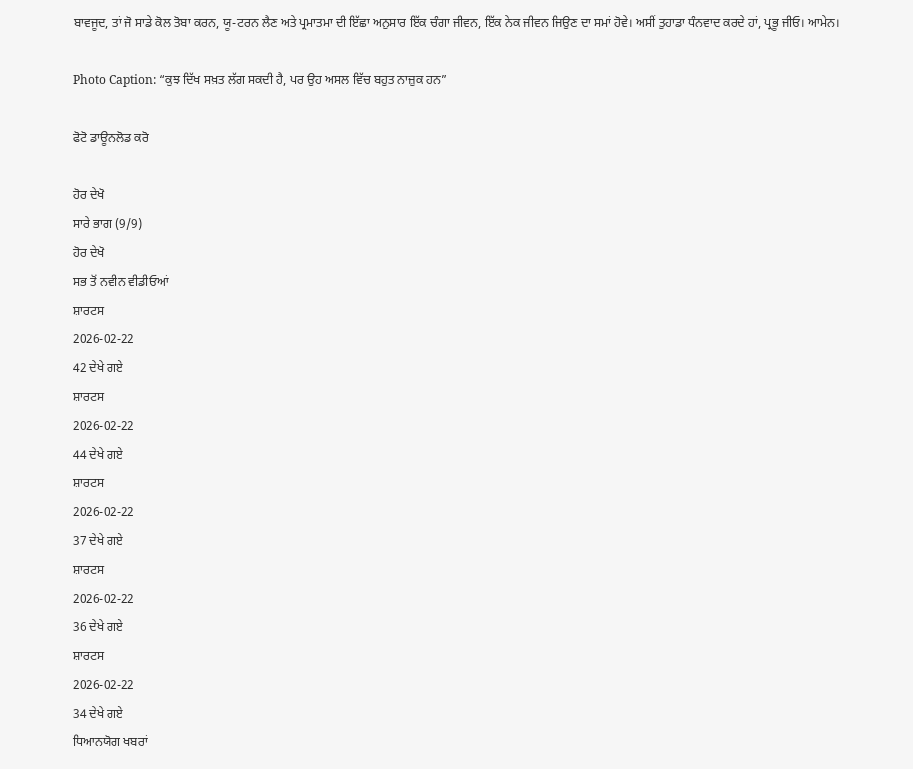ਬਾਵਜੂਦ, ਤਾਂ ਜੋ ਸਾਡੇ ਕੋਲ ਤੋਬਾ ਕਰਨ, ਯੂ-ਟਰਨ ਲੈਣ ਅਤੇ ਪ੍ਰਮਾਤਮਾ ਦੀ ਇੱਛਾ ਅਨੁਸਾਰ ਇੱਕ ਚੰਗਾ ਜੀਵਨ, ਇੱਕ ਨੇਕ ਜੀਵਨ ਜਿਉਣ ਦਾ ਸਮਾਂ ਹੋਵੇ। ਅਸੀਂ ਤੁਹਾਡਾ ਧੰਨਵਾਦ ਕਰਦੇ ਹਾਂ, ਪ੍ਰਭੂ ਜੀਓ। ਆਮੇਨ।

Photo Caption: “ਕੁਝ ਦਿੱਖ ਸਖ਼ਤ ਲੱਗ ਸਕਦੀ ਹੈ, ਪਰ ਉਹ ਅਸਲ ਵਿੱਚ ਬਹੁਤ ਨਾਜ਼ੁਕ ਹਨ”

ਫੋਟੋ ਡਾਊਨਲੋਡ ਕਰੋ

ਹੋਰ ਦੇਖੋ
ਸਾਰੇ ਭਾਗ (9/9)
ਹੋਰ ਦੇਖੋ
ਸਭ ਤੋਂ ਨਵੀਨ ਵੀਡੀਓਆਂ
ਸ਼ਾਰਟਸ
2026-02-22
42 ਦੇਖੇ ਗਏ
ਸ਼ਾਰਟਸ
2026-02-22
44 ਦੇਖੇ ਗਏ
ਸ਼ਾਰਟਸ
2026-02-22
37 ਦੇਖੇ ਗਏ
ਸ਼ਾਰਟਸ
2026-02-22
36 ਦੇਖੇ ਗਏ
ਸ਼ਾਰਟਸ
2026-02-22
34 ਦੇਖੇ ਗਏ
ਧਿਆਨਯੋਗ ਖਬਰਾਂ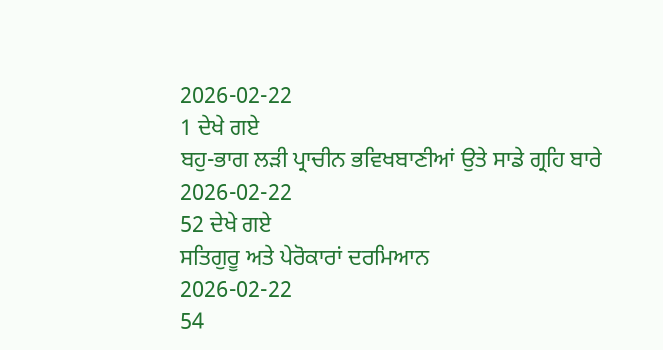2026-02-22
1 ਦੇਖੇ ਗਏ
ਬਹੁ-ਭਾਗ ਲੜੀ ਪ੍ਰਾਚੀਨ ਭਵਿਖਬਾਣੀਆਂ ਉਤੇ ਸਾਡੇ ਗ੍ਰਹਿ ਬਾਰੇ
2026-02-22
52 ਦੇਖੇ ਗਏ
ਸਤਿਗੁਰੂ ਅਤੇ ਪੇਰੋਕਾਰਾਂ ਦਰਮਿਆਨ
2026-02-22
54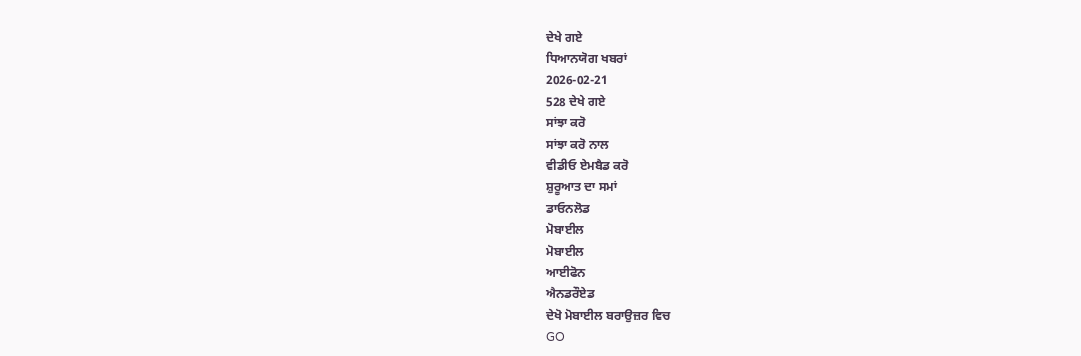ਦੇਖੇ ਗਏ
ਧਿਆਨਯੋਗ ਖਬਰਾਂ
2026-02-21
528 ਦੇਖੇ ਗਏ
ਸਾਂਝਾ ਕਰੋ
ਸਾਂਝਾ ਕਰੋ ਨਾਲ
ਵੀਡੀਓ ਏਮਬੈਡ ਕਰੋ
ਸ਼ੁਰੂਆਤ ਦਾ ਸਮਾਂ
ਡਾਓਨਲੋਡ
ਮੋਬਾਈਲ
ਮੋਬਾਈਲ
ਆਈਫੋਨ
ਐਨਡਰੌਏਡ
ਦੇਖੋ ਮੋਬਾਈਲ ਬਰਾਉਜ਼ਰ ਵਿਚ
GO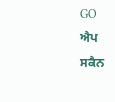GO
ਐਪ
ਸਕੈਨ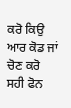ਕਰੋ ਕਿਉ ਆਰ ਕੋਡ ਜਾਂ ਚੋਣ ਕਰੋ ਸਹੀ ਫੋਨ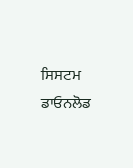ਸਿਸਟਮ ਡਾਓਨਲੋਡ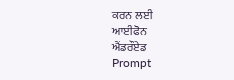ਕਰਨ ਲਈ
ਆਈਫੋਨ
ਐਂਡਰੌਏਡ
Prompt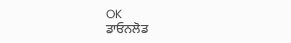OK
ਡਾਓਨਲੋਡ